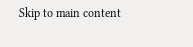Skip to main content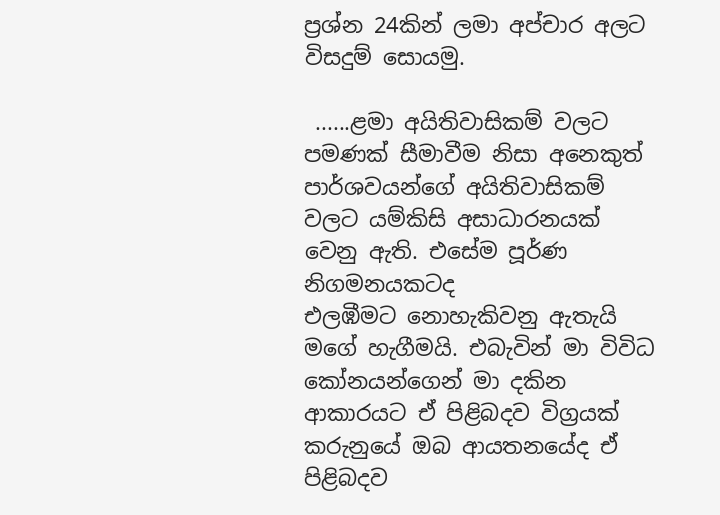ප්‍රශ්න 24කින් ලමා අප්චාර අලට විසදුම් සොයමු.

 ......ළමා අයිතිවාසිකම් වලට පමණක් සීමාවීම නිසා අනෙකුත්
පාර්ශවයන්ගේ අයිතිවාසිකම් වලට යම්කිසි අසාධාරනයක් වෙනු ඇති. එසේම පූර්ණ නිගමනයකටද
එලඹීමට නොහැකිවනු ඇතැයි මගේ හැගීමයි. එබැවින් මා විවිධ කෝනයන්ගෙන් මා දකින ආකාරයට ඒ පිළිබදව විග්‍රයක් කරුනුයේ ඔබ ආයතනයේද ඒ පිළිබදව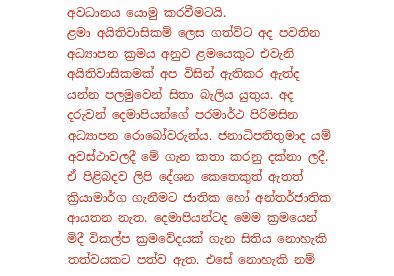අවධානය යොමු කරවීමටයි.
ළමා අයිතිවාසිකම් ලෙස ගත්විට අද පවතින අධ්‍යාපන ක්‍රමය අනුව ළමයෙකුට එවැනි අයිතිවාසිකමක් අප විසින් ඇතිකර ඇත්ද යන්න පලමුවෙන් සිතා බැලිය යුතුය. අද දරුවන් දෙමාපියන්ගේ පරමාර්ථ පිරිමසින අධ්‍යාපන රොබෝවරුන්ය. ජනාධිපතිතුමාද යම් අවස්ථාවලදී මේ ගැන කතා කරනු දක්නා ලදී. ඒ පිළිබදව ලිපි දේශන කෙතෙකුත් ඇතත් ක්‍රියාමාර්ග ගැනීමට ජාතික හෝ අන්තර්ජාතික ආයතන නැත. දෙමාපියන්ටද මෙම ක්‍රමයෙන් මිදී විකල්ප ක්‍රමවේදයක් ගැන සිතිය නොහැකි තත්වයකට පත්ව ඇත. එසේ නොහැකි නම්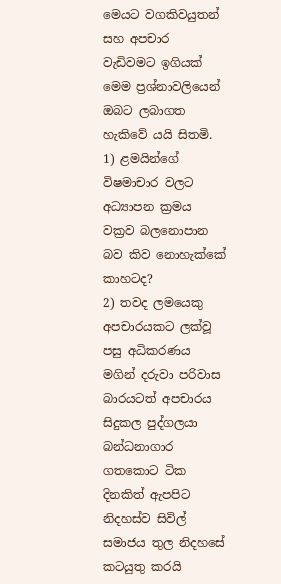මෙයට වගකිවයුතන් සහ අපචාර වැඩිවමට ඉගියක් මෙම ප්‍රශ්නාවලියෙන් ඔබට ලබාගත හැකිවේ යයි සිතමි.
1) ළමයින්ගේ විෂමාචාර වලට අධ්‍යාපන ක්‍රමය වක්‍රව බලනොපාන බව කිව නොහැක්කේ කාහටද?
2) තවද ලමයෙකු අපචාරයකට ලක්වූ පසු අධිකරණය මගින් දරුවා පරිවාස බාරයටත් අපචාරය සිදුකල පුද්ගලයා බන්ධනාගාර ගතකොට ටික දිනකිත් ඇපපිට නිදහස්ව සිවිල් සමාජය තුල නිදහසේ කටයුතු කරයි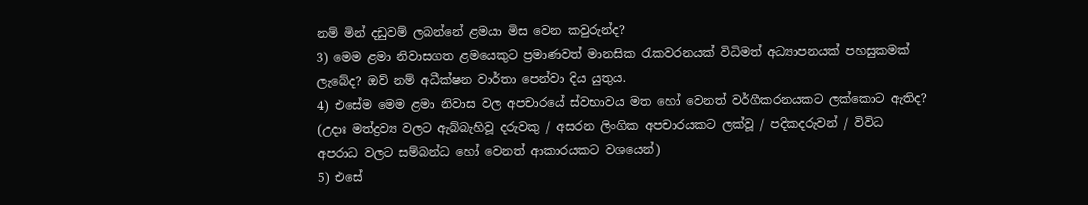නම් මින් දඩුවම් ලබන්නේ ළමයා මිස වෙන කවුරුන්ද?
3) මෙම ළමා නිවාසගත ළමයෙකුට ප්‍රමාණවත් මානසික රැකවරනයක් විධිමත් අධ්‍යාපනයක් පහසුකමක් ලැබේද? ඔව් නම් අධීක්ෂන වාර්තා පෙන්වා දිය යුතුය.
4) එසේම මෙම ළමා නිවාස වල අපචාරයේ ස්වභාවය මත හෝ වෙනත් වර්ගීකරනයකට ලක්කොට ඇතිද?
(උදාඃ මත්ද්‍රව්‍ය වලට ඇබ්බැහිවූ දරුවකු / අසරන ලිංගික අපචාරයකට ලක්වූ / පදිකදරුවන් / විවිධ අපරාධ වලට සම්බන්ධ හෝ වෙනත් ආකාරයකට වශයෙන්)
5) එසේ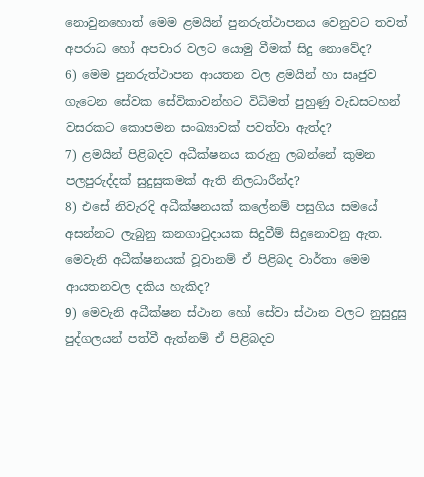නොවුනහොත් මෙම ළමයින් පුනරුත්ථාපනය වෙනුවට තවත් අපරාධ හෝ අපචාර වලට යොමු වීමක් සිදු නොවේද?
6) මෙම පුනරුත්ථාපන ආයතන වල ළමයින් හා සෘජුව ගැටෙන සේවක සේවිකාවන්හට විධිමත් පුහුණු වැඩසටහන් වසරකට කොපමන සංඛ්‍යාවක් පවත්වා ඇත්ද?
7) ළමයින් පිළිබදව අධීක්ෂනය කරුනු ලබන්නේ කුමන පලපුරුද්දක් සුදුසුකමක් ඇති නිලධාරීන්ද?
8) එසේ නිවැරදි අධීක්ෂනයක් කලේනම් පසුගිය සමයේ අසන්නට ලැබුනු කනගාටුදායක සිදුවීම් සිදුනොවනු ඇත. මෙවැනි අධීක්ෂනයක් වූවානම් ඒ පිළිබද වාර්තා මෙම ආයතනවල දකිය හැකිද?
9) මෙවැනි අධීක්ෂන ස්ථාන හෝ සේවා ස්ථාන වලට නුසුදුසු පුද්ගලයන් පත්වී ඇත්නම් ඒ පිළිබදව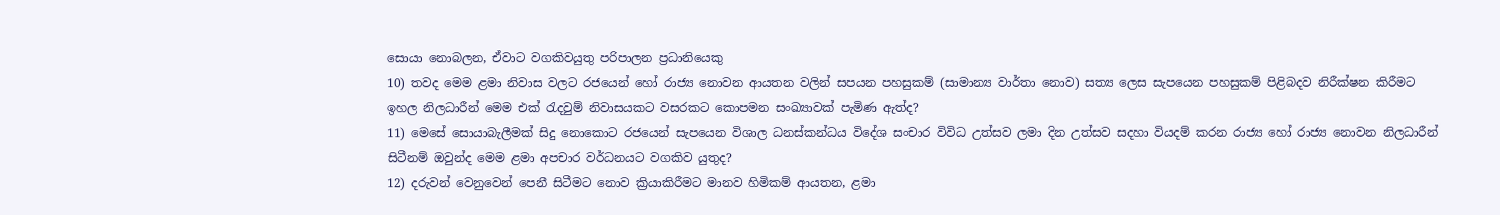සොයා නොබලන, ඒවාට වගකිවයුතු පරිපාලන ප්‍රධානියෙකු
10) තවද මෙම ළමා නිවාස වලට රජයෙන් හෝ රාජ්‍ය නොවන ආයතන වලින් සපයන පහසුකම් (සාමාන්‍ය වාර්තා නොව) සත්‍ය ලෙස සැපයෙන පහසුකම් පිළිබදව නිරීක්ෂන කිරීමට ඉහල නිලධාරීන් මෙම එක් රැදවුම් නිවාසයකට වසරකට කොපමන සංඛ්‍යාවක් පැමිණ ඇත්ද?
11) මෙසේ සොයාබැලීමක් සිදු නොකොට රජයෙන් සැපයෙන විශාල ධනස්කන්ධය විදේශ සංචාර විවිධ උත්සව ලමා දින උත්සව සදහා වියදම් කරන රාජ්‍ය හෝ රාජ්‍ය නොවන නිලධාරීන් සිටීනම් ඔවුන්ද මෙම ළමා අපචාර වර්ධනයට වගකිව යුතුද?
12) දරුවන් වෙනුවෙන් පෙනී සිටීමට නොව ක්‍රියාකිරීමට මානව හිමිකම් ආයතන, ළමා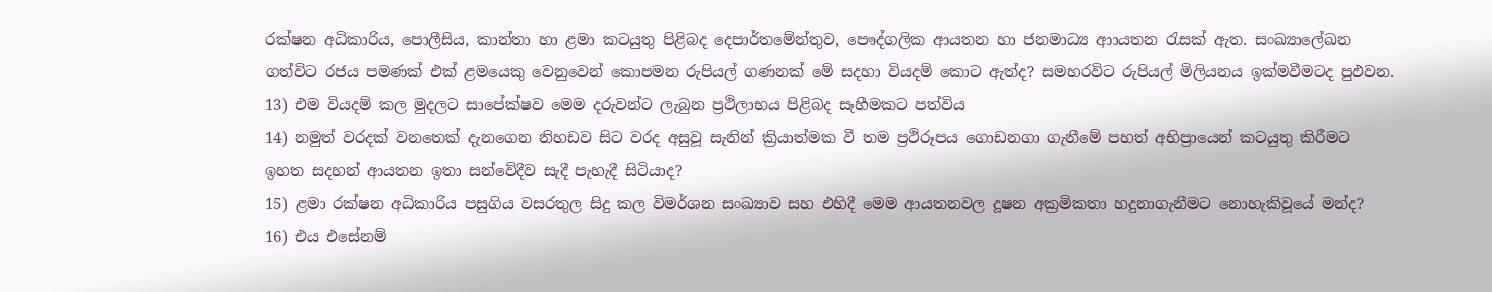රක්ෂන අධිකාරිය, පොලීසිය, කාන්තා හා ළමා කටයුතු පිළිබද දෙපාර්තමේන්තුව, පෞද්ගලික ආයතන හා ජනමාධ්‍ය ආායතන රැසක් ඇත. සංඛ්‍යාලේඛන ගත්විට රජය පමණක් එක් ළමයෙකු වෙනුවෙන් කොපමන රුපියල් ගණනක් මේ සදහා වියදම් කොට ඇත්ද? සමහරවිට රුපියල් මිලියනය ඉක්මවීමටද පුඵවන.
13) එම වියදම් කල මුදලට සාපේක්ෂව මෙම දරුවන්ට ලැබුන ප්‍රථිලාභය පිළිබද සෑහීමකට පත්විය
14) නමුත් වරදක් වනතෙක් දැනගෙන නිහඩව සිට වරද අසුවූ සැනින් ක්‍රියාත්මක වී තම ප්‍රථිරූපය ගොඩනගා ගැනීමේ පහත් අභිප්‍රායෙන් කටයුතු කිරීමට ඉහත සදහන් ආයතන ඉතා සන්වේදීව සැදී පැහැදී සිටියාද?
15) ළමා රක්ෂන අධිකාරිය පසුගිය වසරතුල සිදු කල විමර්ශන සංඛ්‍යාව සහ එහිදී මෙම ආයතනවල දූෂන අක්‍රමිකතා හදුනාගැනීමට නොහැකිවූයේ මන්ද?
16) එය එසේනම්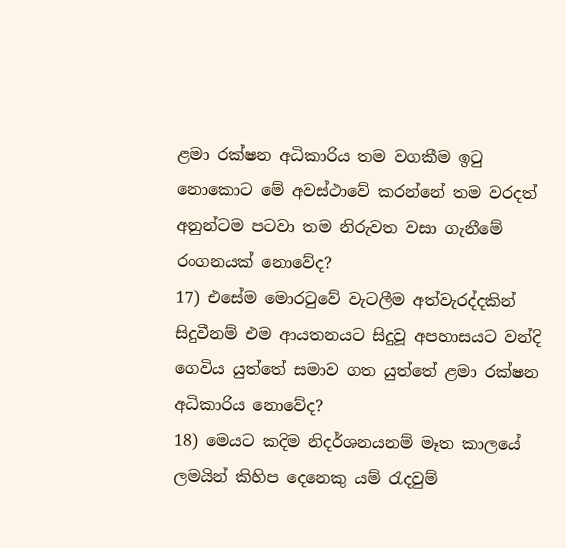ළමා රක්ෂන අධිකාරිය තම වගකීම ඉටු නොකොට මේ අවස්ථාවේ කරන්නේ තම වරදත් අනුන්ටම පටවා තම නිරුවත වසා ගැනීමේ රංගනයක් නොවේද?
17) එසේම මොරටුවේ වැටලීම අත්වැරද්දකින් සිදුවීනම් එම ආයතනයට සිදුවූ අපහාසයට වන්දි ගෙවිය යුත්තේ සමාව ගත යුත්තේ ළමා රක්ෂන අධිකාරිය නොවේද?
18) මෙයට කදිම නිදර්ශනයනම් මෑත කාලයේ ලමයින් කිහිප දෙනෙකු යම් රැදවුම්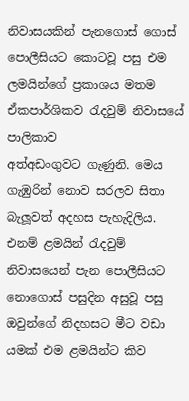නිවාසයකින් පැනගොස් ගොස් පොලීසියට කොටවූ පසු එම ලමයින්ගේ ප්‍රකාශය මතම ඒකපාර්ශිකව රැදවුම් නිවාසයේ පාලිකාව
අත්අඩංගුවට ගැණුනි. මෙය ගැඹුරින් නොව සරලව සිතා බැලූවත් අදහස පැහැදිලිය. එනම් ළමයින් රැදවුම් නිවාසයෙන් පැන පොලීසියට නොගොස් පසුදින අසුවූ පසු ඔවුන්ගේ නිදහසට මීට වඩා යමක් එම ළමයින්ට කිව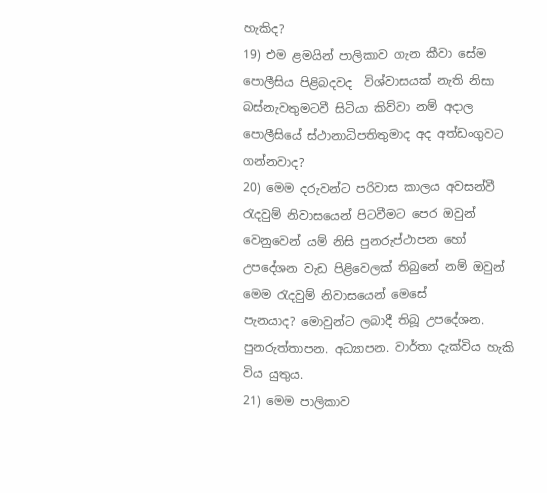හැකිද?
19) එම ළමයින් පාලිකාව ගැන කීවා සේම පොලීසිය පිළිබදවද  විශ්වාසයක් නැති නිසා බස්නැවතුමටවී සිටියා කිව්වා නම් අදාල පොලීසියේ ස්ථානාධිපතිතුමාද අද අත්ඩංගුවට ගන්නවාද?
20) මෙම දරුවන්ට පරිවාස කාලය අවසන්වී රැදවුම් නිවාසයෙන් පිටවීමට පෙර ඔවුන් වෙනුවෙන් යම් නිසි පුනරුප්ථාපන හෝ උපදේශන වැඩ පිළිවෙලක් තිබුනේ නම් ඔවුන් මෙම රැදවුම් නිවාසයෙන් මෙසේ
පැනයාද? මොවුන්ට ලබාදී තිබූ උපදේශන. පුනරුත්තාපන. අධ්‍යාපන. වාර්තා දැක්විය හැකි විය යුතුය.
21) මෙම පාලිකාව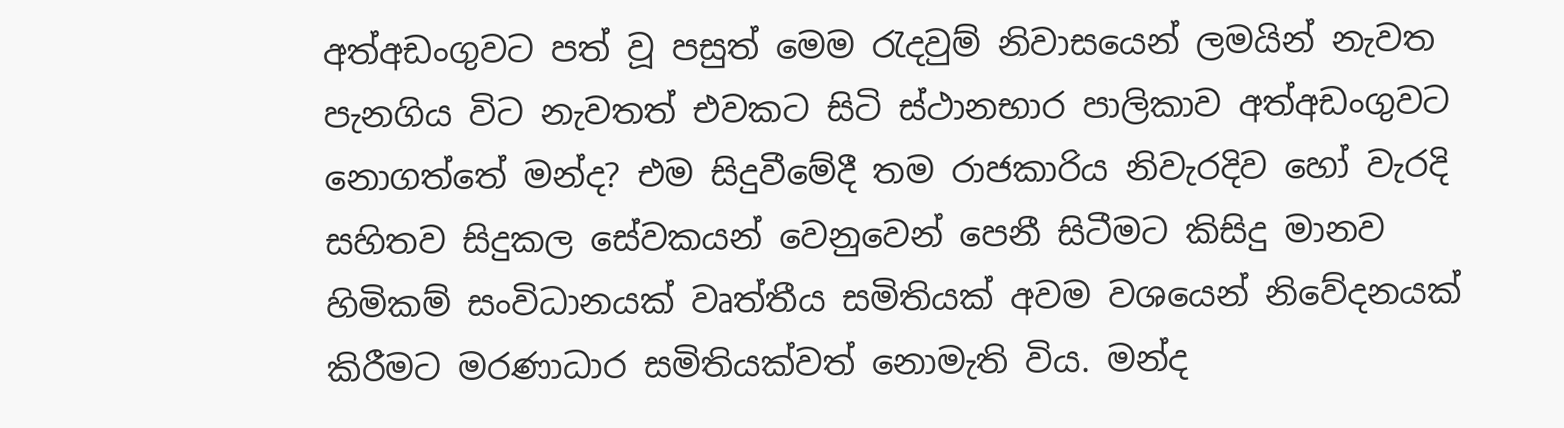අත්අඩංගුවට පත් වූ පසුත් මෙම රැදවුම් නිවාසයෙන් ලමයින් නැවත පැනගිය විට නැවතත් එවකට සිටි ස්ථානභාර පාලිකාව අත්අඩංගුවට නොගත්තේ මන්ද? එම සිදුවීමේදී තම රාජකාරිය නිවැරදිව හෝ වැරදි සහිතව සිදුකල සේවකයන් වෙනුවෙන් පෙනී සිටීමට කිසිදු මානව හිමිකම් සංවිධානයක් වෘත්තීය සමිතියක් අවම වශයෙන් නිවේදනයක් කිරීමට මරණාධාර සමිතියක්වත් නොමැති විය. මන්ද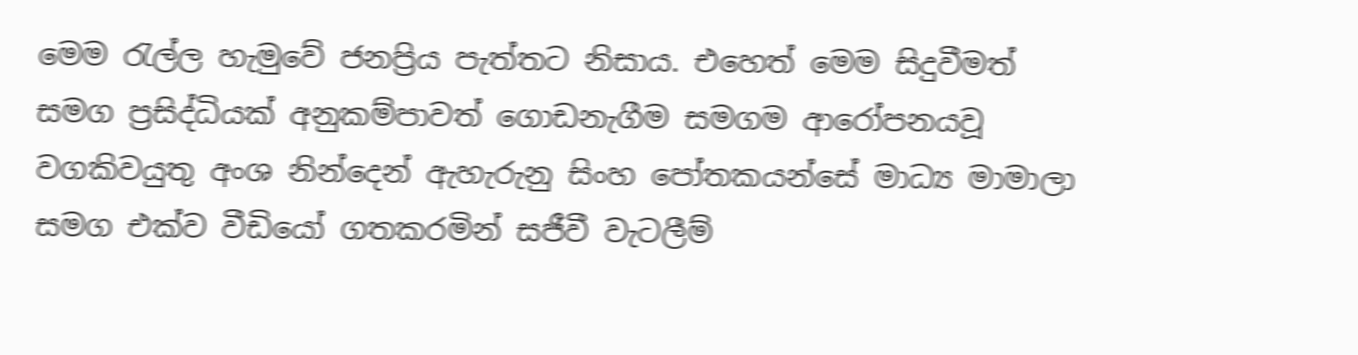මෙම රැල්ල හැමුවේ ජනප්‍රිය පැත්තට නිසාය. එහෙත් මෙම සිදුවීමත් සමග ප්‍රසිද්ධියක් අනුකම්පාවත් ගොඩනැගීම සමගම ආරෝපනයවූ වගකිවයුතු අංශ නින්දෙන් ඇහැරුනු සිංහ පෝතකයන්සේ මාධ්‍ය මාමාලා සමග එක්ව වීඩියෝ ගතකරමින් සජීවී වැටලීම්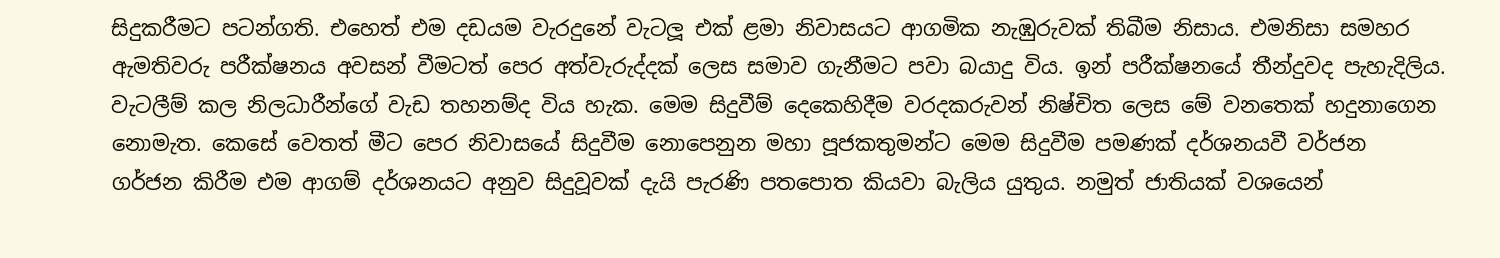සිදුකරීමට පටන්ගති. එහෙත් එම දඩයම වැරදුනේ වැටලූ එක් ළමා නිවාසයට ආගමික නැඹුරුවක් තිබීම නිසාය. එමනිසා සමහර ඇමතිවරු පරීක්ෂනය අවසන් වීමටත් පෙර අත්වැරුද්දක් ලෙස සමාව ගැනීමට පවා බයාදු විය. ඉන් පරීක්ෂනයේ තීන්දුවද පැහැදිලිය. වැටලීම් කල නිලධාරීන්ගේ වැඩ තහනම්ද විය හැක. මෙම සිදුවීම් දෙකෙහිදීම වරදකරුවන් නිෂ්චිත ලෙස මේ වනතෙක් හදුනාගෙන නොමැත. කෙසේ වෙතත් මීට පෙර නිවාසයේ සිදුවීම නොපෙනුන මහා පූජකතුමන්ට මෙම සිදුවීම පමණක් දර්ශනයවී වර්ජන
ගර්ජන කිරීම එම ආගම් දර්ශනයට අනුව සිදුවූවක් දැයි පැරණි පතපොත කියවා බැලිය යුතුය. නමුත් ජාතියක් වශයෙන්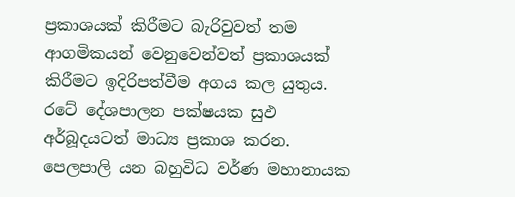ප්‍රකාශයක් කිරීමට බැරිවුවත් තම ආගමිකයන් වෙනුවෙන්වත් ප්‍රකාශයක් කිරීමට ඉදිරිපත්වීම අගය කල යුතුය. රටේ දේශපාලන පක්ෂයක සුඵ අර්බූදයටත් මාධ්‍ය ප්‍රකාශ කරන. පෙලපාලි යන බහුවිධ වර්ණ මහානායක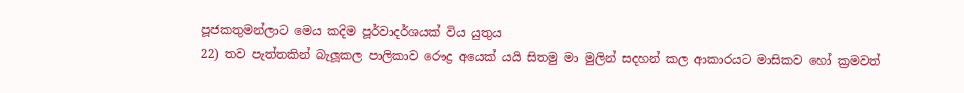පූජකතුමන්ලාට මෙය කදිම පූර්වාදර්ශයක් විය යුතුය
22) තව පැත්තකින් බැලූකල පාලිකාව රෞද්‍ර අයෙක් යයි සිතමු මා මුලින් සදහන් කල ආකාරයට මාසිකව හෝ ක්‍රමවත්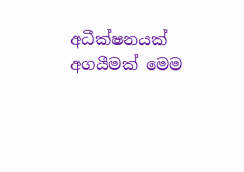අධීක්ෂනයක් අගයීමක් මෙම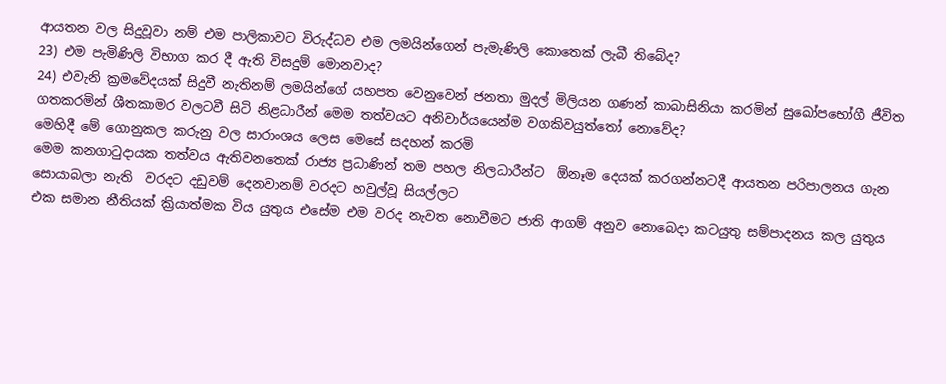ආයතන වල සිදුවූවා නම් එම පාලිකාවට විරුද්ධව එම ලමයින්ගෙන් පැමැණිලි කොතෙක් ලැබී තිබේද?
23) එම පැමිණිලි විභාග කර දී ඇති විසදුම් මොනවාද?
24) එවැනි ක්‍රමවේදයක් සිදුවී නැතිනම් ලමයින්ගේ යහපත වෙනුවෙන් ජනතා මුදල් මිලියන ගණන් කාබාසිනියා කරමින් සුඛෝපභෝගී ජීවිත ගතකරමින් ශීතකාමර වලටවී සිටි නිළධාරීන් මෙම තත්වයට අනිවාර්යයෙන්ම වගකිවයුත්තෝ නොවේද?
මෙහිදී මේ ගොනුකල කරුනු වල සාරාංශය ලෙස මෙසේ සදහන් කරමි
මෙම කනගාටුදායක තත්වය ඇතිවනතෙක් රාජ්‍ය ප්‍රධාණින් තම පහල නිලධාරීන්ට  ඕනෑම දෙයක් කරගන්නටදී ආයතන පරිපාලනය ගැන සොයාබලා නැති  වරදට දඩුවම් දෙනවානම් වරදට හවුල්වූ සියල්ලට
එක සමාන නීතියක් ක්‍රියාත්මක විය යුතුය එසේම එම වරද නැවත නොවීමට ජාති ආගම් අනුව නොබෙදා කටයුතු සම්පාදනය කල යුතුය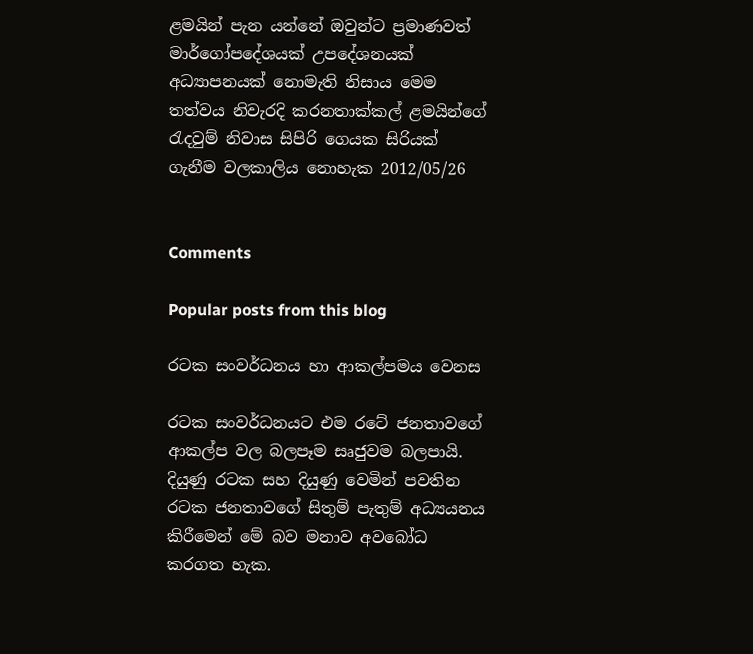ළමයින් පැන යන්නේ ඔවුන්ට ප්‍රමාණවත් මාර්ගෝපදේශයක් උපදේශනයක් අධ්‍යාපනයක් නොමැති නිසාය මෙම තත්වය නිවැරදි කරනතාක්කල් ළමයින්ගේ රැදවුම් නිවාස සිපිරි ගෙයක සිරියක් ගැනීම වලකාලිය නොහැක 2012/05/26


Comments

Popular posts from this blog

රටක සංවර්ධනය හා ආකල්පමය වෙනස

රටක සංවර්ධනයට එම රටේ ජනතාවගේ ආකල්ප වල බලපෑම සෘජුවම බලපායි. දියුණු රටක සහ දියුණු වෙමින් පවතින රටක ජනතාවගේ සිතුම් පැතුම් අධ්‍යයනය කිරීමෙන් මේ බව මනාව අවබෝධ කරගත හැක.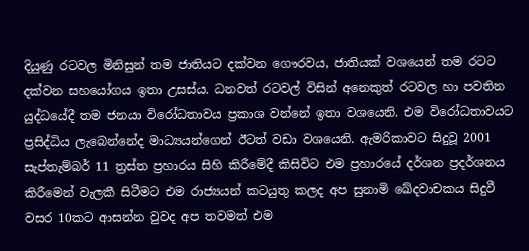දියුණු රටවල මිනිසුන් තම ජාතියට දක්වන ගෞරවය, ජාතියක් වශයෙන් තම රටට දක්වන සහයෝගය ඉතා උසස්ය. ධනවත් රටවල් විසින් අනෙකුත් රටවල හා පවතින යුද්ධයේදී තම ජනයා විරෝධතාවය ප්‍රකාශ වන්නේ ඉතා වශයෙනි. එම විරෝධතාවයට ප්‍රසිද්ධිය ලැබෙන්නේද මාධ්‍යයන්ගෙන් ඊටත් වඩා වශයෙනි. ඇමරිකාවට සිදුවූ 2001 සැප්තැම්බර් 11 ත්‍රස්ත ප්‍රහාරය සිහි කිරීමේදී කිසිවිට එම ප්‍රහාරයේ දර්ශන ප්‍රදර්ශනය කිරීමෙන් වැලකී සිටීමට එම රාජ්‍යයන් කටයුතු කලද අප සුනාමි ඛේදවාචකය සිදුවී වසර 10කට ආසන්න වුවද අප තවමත් එම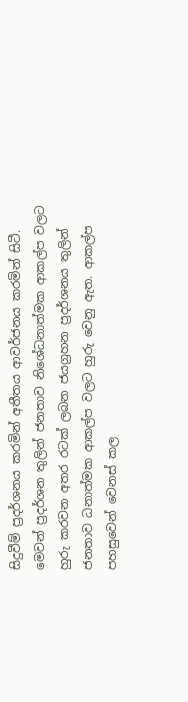සිදුවීම් ප්‍රදර්ශනය කරමින් අතීතය ආවර්ජනය කරමින් සිටී. මෙවන් ප්‍රදර්ශන තුලින් ජනතාව නිශේධනාත්මක ආකල්ප වලට හුරු කරවන අතර රටක් ලබන ජයග්‍රහන ප්‍රදර්ශනය තුලින් ජනතාව ධනාත්මක ආකල්ප වලට හුරු වෙනු ඇත. ආකල්ප පහසුවෙන් වෙනස් කල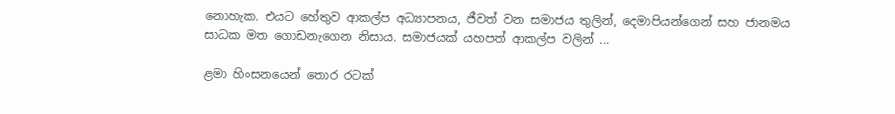නොහැක. එයට හේතුව ආකල්ප අධ්‍යාපනය, ජීවත් වන සමාජය තුලින්, දෙමාපියන්ගෙන් සහ ජානමය සාධක මත ගොඩනැගෙන නිසාය. සමාජයක් යහපත් ආකල්ප වලින් ...

ළමා හිංසනයෙන් තොර රටක්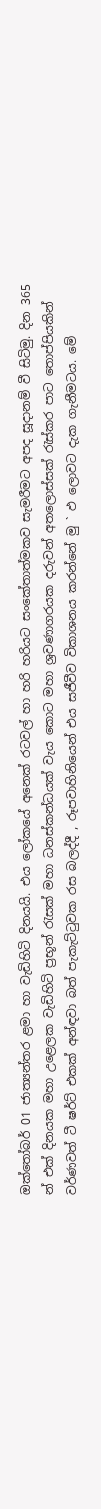ඔක්තෝබර් 01 ජාත්‍යන්තර ළමා හා වැඩිහිටි දිනයයි. එය ලෝකයේ අනෙක් රටවල් හා හරි හරියට සංකේතාත්මකව සැමරීමට අපද සූදානම් වී සිටිමු. දින 365 න් එක් දිනයක මහා උළෙලක වැඩිහිටි ප්‍රභූන් රැසක් මහා ධනස්කන්ධයක් වැය කොට මහා ශ්‍රවණාගරයක දරුවන් අතලොස්සක් රැස්කර පාට තොප්පියකින් වර්ණවත් ටී ෂර්ට් එකක් අන්ඳවා බත් පැකැට්ටුවක රස බලද්දී , රූපවාහිනියෙන් එය සජීවීව විකාශනය කරන්නේ මු ` ඵ ලොවට දැක ගැනීමටය. මේ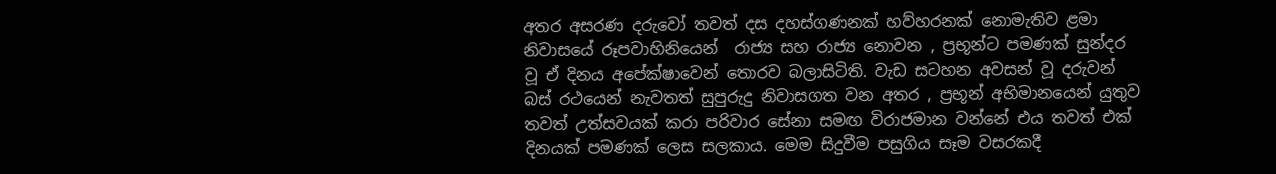අතර අසරණ දරුවෝ තවත් දස දහස්ගණනක් හව්හරනක් නොමැතිව ළමා නිවාසයේ රූපවාහිනියෙන්  රාජ්‍ය සහ රාජ්‍ය නොවන , ප්‍රභූන්ට පමණක් සුන්දර වූ ඒ දිනය අපේක්ෂාවෙන් තොරව බලාසිටිති. වැඩ සටහන අවසන් වූ දරුවන් බස් රථයෙන් නැවතත් සුපුරුදු නිවාසගත වන අතර , ප්‍රභූන් අභිමානයෙන් යුතුව තවත් උත්සවයක් කරා පරිවාර සේනා සමඟ විරාජමාන වන්නේ එය තවත් එක් දිනයක් පමණක් ලෙස සලකාය. මෙම සිදුවීම පසුගිය සෑම වසරකදී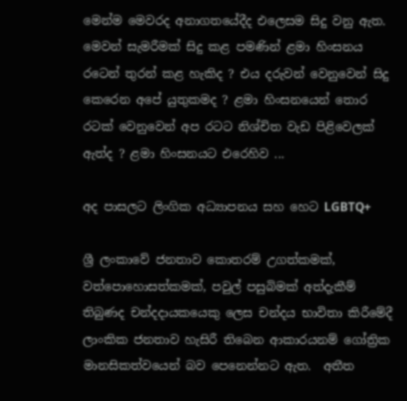මෙන්ම මෙවරද අනාගතයේදීද එලෙසම සිදු වනු ඇත. මෙවන් සැමරීමක් සිදු කළ පමණින් ළමා හිංසනය රටෙන් තුරන් කළ හැකිද ? එය දරුවන් වෙනුවෙන් සිදු කෙරෙන අපේ යුතුකමද ? ළමා හිංසනයෙන් තොර රටක් වෙනුවෙන් අප රටට නිශ්චිත වැඩ පිළිවෙලක් ඇත්ද ? ළමා හිංසනයට එරෙහිව ...

අද පාසලට ලිංගික අධ්‍යාපනය සහ හෙට LGBTQ+

ශ්‍රී ලංකාවේ ජනතාව කොතරම් උගත්කමක්, වත්පොහොසත්කමක්, පවුල් පසුබිමක් අත්දැකීම් තිබුණද චන්දදායකයෙකු ලෙස චන්දය භාවිතා කිරීමේදී ලාංකික ජනතාව හැසිරී තිබෙන ආකාරයනම් ගෝත්‍රික මානසිකත්වයෙන් බව පෙනෙන්නට ඇත.  අතීත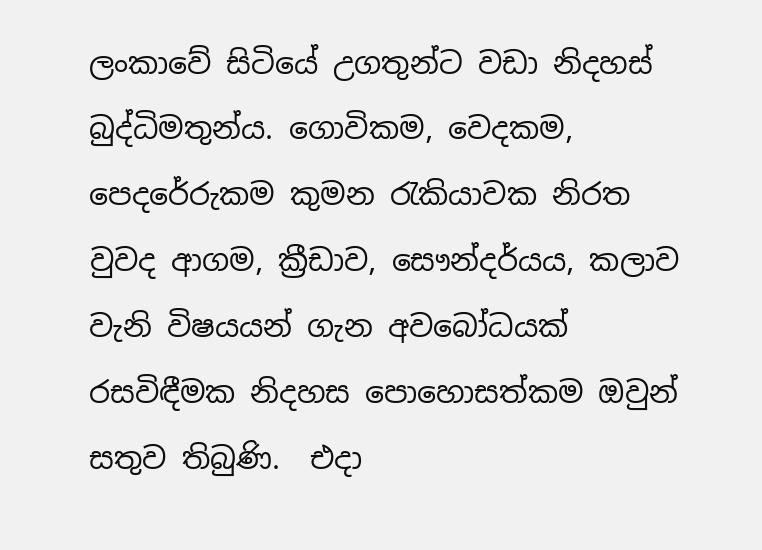ලංකාවේ සිටියේ උගතුන්ට වඩා නිදහස් බුද්ධිමතුන්ය. ගොවිකම, වෙදකම, පෙදරේරුකම කුමන රැකියාවක නිරත වුවද ආගම, ක්‍රීඩාව, සෞන්දර්යය, කලාව වැනි විෂයයන් ගැන අවබෝධයක් රසවිඳීමක නිදහස පොහොසත්කම ඔවුන් සතුව තිබුණි.  එදා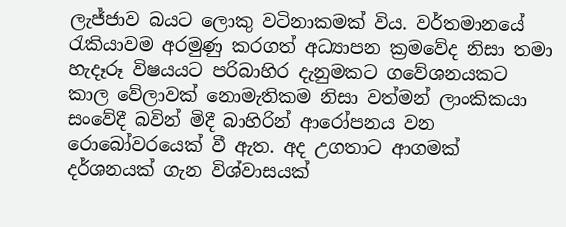ලැජ්ජාව බයට ලොකු වටිනාකමක් විය. වර්තමානයේ රැකියාවම අරමුණු කරගත් අධ්‍යාපන ක්‍රමවේද නිසා තමා හැදෑරූ විෂයයට පරිබාහිර දැනුමකට ගවේශනයකට කාල වේලාවක් නොමැතිකම නිසා වත්මන් ලාංකිකයා සංවේදී බවින් මිදී බාහිරින් ආරෝපනය වන රොබෝවරයෙක් වී ඇත. අද උගතාට ආගමක් දර්ශනයක් ගැන විශ්වාසයක්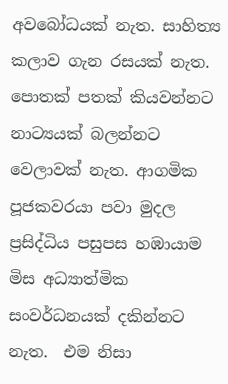අවබෝධයක් නැත. සාහිත්‍ය කලාව ගැන රසයක් නැත. පොතක් පතක් කියවන්නට නාට්‍යයක් බලන්නට වෙලාවක් නැත. ආගමික පූජකවරයා පවා මුදල ප්‍රසිද්ධිය පසුපස හඹායාම මිස අධ්‍යාත්මික සංවර්ධනයක් දකින්නට නැත.  එම නිසා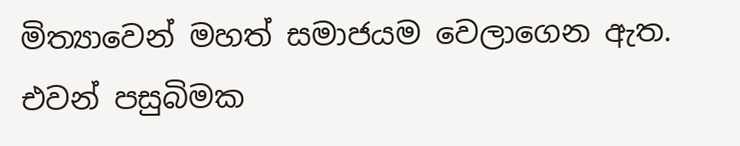මිත්‍යාවෙන් මහත් සමාජයම වෙලාගෙන ඇත. එවන් පසුබිමක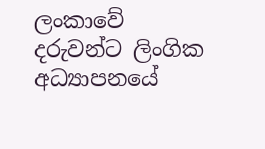ලංකාවේ දරුවන්ට ලිංගික අධ්‍යාපනයේ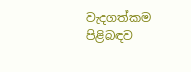වැදගත්කම පිළිබඳව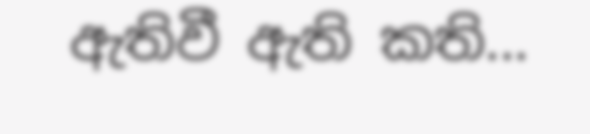ඇතිවී ඇති කති...